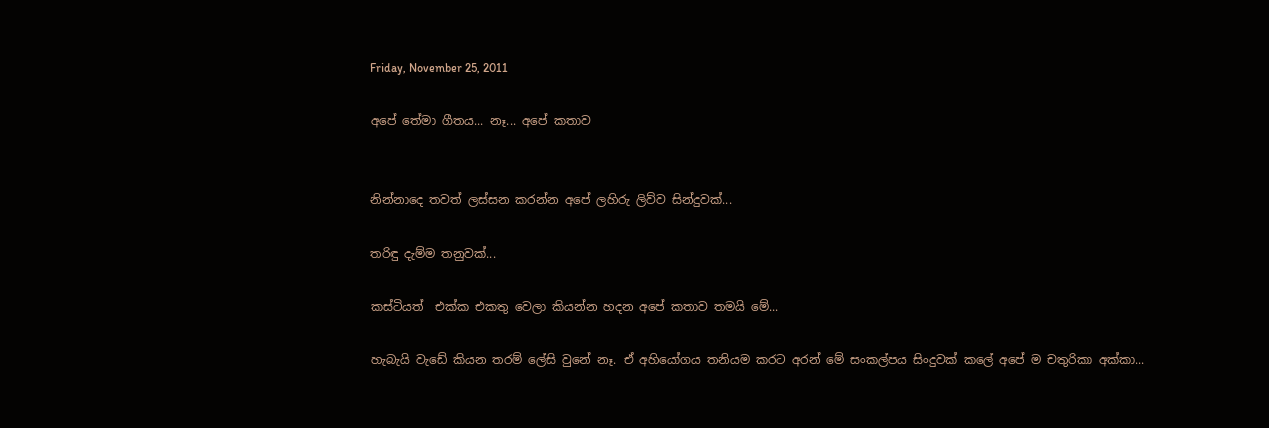Friday, November 25, 2011

අපේ තේමා ගීතය... නෑ... අපේ කතාව


නින්නාදෙ තවත් ලස්සන කරන්න අපේ ලහිරු ලිව්ව සින්දුවක්...

තරිඳු දැම්ම තනුවක්...

කස්ටියත්  එක්ක එකතු වෙලා කියන්න හදන අපේ කතාව තමයි මේ...

හැබැයි වැඩේ කියන තරම් ලේසි වුනේ නෑ. ඒ අහියෝගය තනියම කරට අරන් මේ සංකල්පය සිංදුවක් කලේ අපේ ම චතුරිකා අක්කා...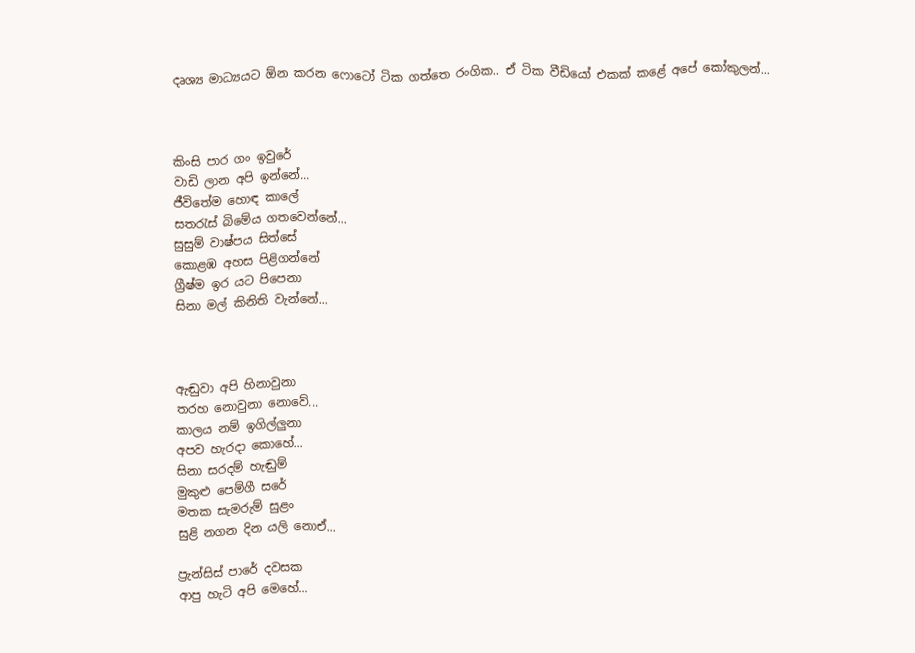දෘශ්‍ය මාධ්‍යයට ඕන කරන ෆොටෝ ටික ගත්තෙ රංගික.. ඒ ටික වීඩියෝ එකක් කළේ අපේ කෝකුලන්...



කිංසි පාර ගං ඉවුරේ
වාඩි ලාන අපි ඉන්නේ...
ජීවිතේම හොඳ කාලේ
සතරැස් බිමේය ගතවෙන්නේ...
සුසුම් වාෂ්පය සිත්සේ
කොළඹ අහස පිළිගන්නේ
ග්‍රීෂ්ම ඉර යට පිපෙනා
සිනා මල් කිනිති වැන්නේ...



ඇඬුවා අපි හිනාවුනා
තරහ නොවුනා නොවේ...
කාලය නම් ඉගිල්ලුනා
අපව හැරදා කොහේ...
සිනා සරදම් හැඬුම්
මුකුළු පෙම්ගී සරේ
මතක සැමරුම් සුළං
සුළි නගන දින යලි නොඒ...

ප්‍රැන්සිස් පාරේ දවසක
ආපු හැටි අපි මෙහේ...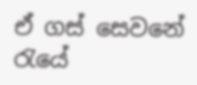ඒ ගස් සෙවනේ රැයේ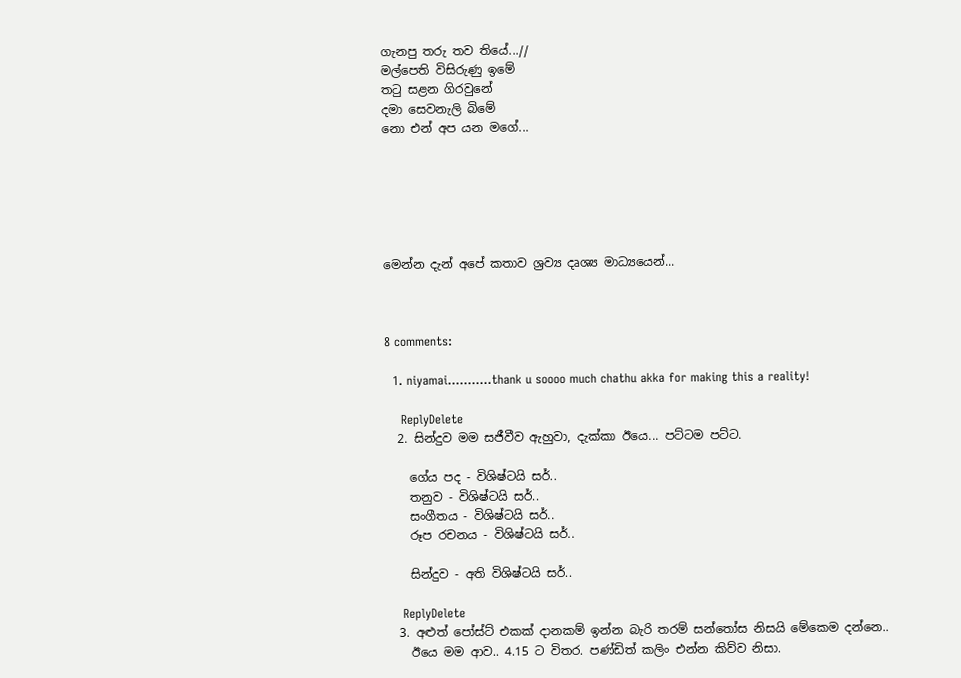ගැනපු තරු තව තියේ...//
මල්පෙති විසිරුණු ඉමේ
තටු සළන ගිරවුනේ
දමා සෙවනැලි බිමේ
නො එන් අප යන මගේ...






මෙන්න දැන් අපේ කතාව ශ්‍රව්‍ය දෘශ්‍ය මාධ්‍යයෙන්...



8 comments:

  1. niyamai...........thank u soooo much chathu akka for making this a reality!

    ReplyDelete
  2. සින්දුව මම සජීවීව ඇහුවා, දැක්කා ඊයෙ... පට්ටම පට්ට.

    ගේය පද - විශිෂ්ටයි සර්..
    තනුව - විශිෂ්ටයි සර්..
    සංගීතය - විශිෂ්ටයි සර්..
    රූප රචනය - විශිෂ්ටයි සර්..

    සින්දුව - අති විශිෂ්ටයි සර්..

    ReplyDelete
  3. අළුත් පෝස්ට් එකක් දානකම් ඉන්න බැරි තරම් සන්තෝස නිසයි මේකෙම දන්නෙ..
    ඊයෙ මම ආව.. 4.15 ට විතර. පණ්ඩිත් කලිං එන්න කිව්ව නිසා.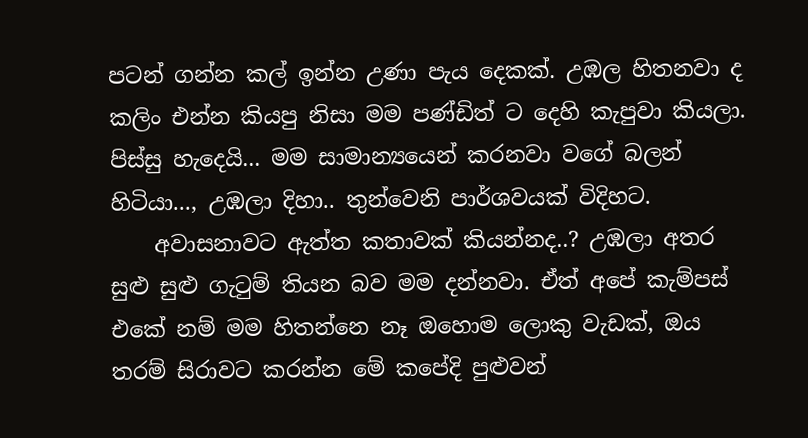පටන් ගන්න කල් ඉන්න උණා පැය දෙකක්. උඹල හිතනවා ද කලිං එන්න කියපු නිසා මම පණ්ඩිත් ට දෙහි කැපුවා කියලා. පිස්සු හැදෙයි... මම සාමාන්‍යයෙන් කරනවා වගේ බලන් හිටියා..., උඹලා දිහා.. තුන්වෙනි පාර්ශවයක් විදිහට.
    අවාසනාවට ඇත්ත කතාවක් කියන්නද..? උඹලා අතර සුළු සුළු ගැටුම් තියන බව මම දන්නවා. ඒත් අපේ කැම්පස් එකේ නම් මම හිතන්නෙ නෑ ඔහොම ලොකු වැඩක්, ඔය තරම් සිරාවට කරන්න මේ කපේදි පුළුවන්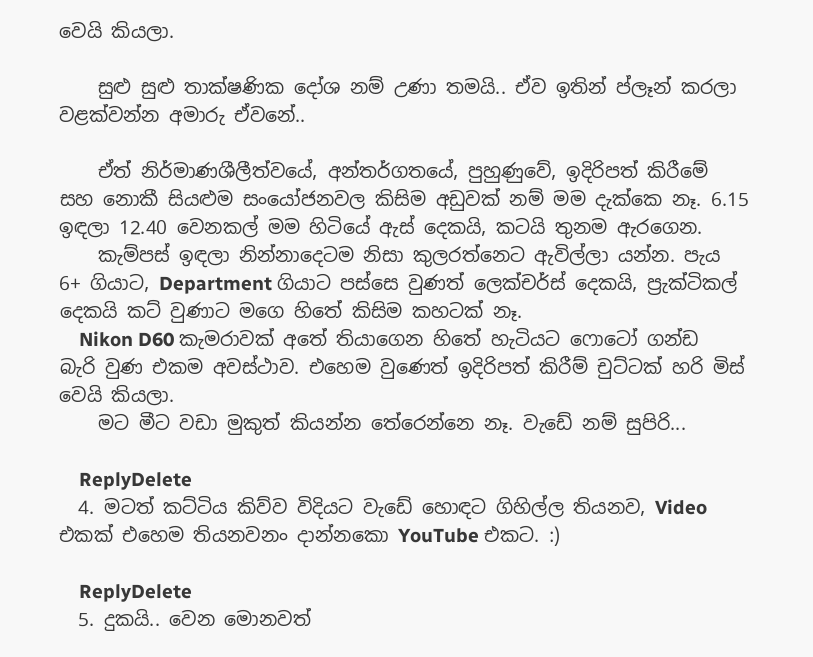වෙයි කියලා.

    සුළු සුළු තාක්ෂණික දෝශ නම් උණා තමයි.. ඒව ඉතින් ප්ලෑන් කරලා වළක්වන්න අමාරු ඒවනේ..

    ඒත් නිර්මාණශීලීත්වයේ, අන්තර්ගතයේ, පුහුණුවේ, ඉදිරිපත් කිරීමේ සහ නොකී සියළුම සංයෝජනවල කිසිම අඩුවක් නම් මම දැක්කෙ නෑ. 6.15 ඉඳලා 12.40 වෙනකල් මම හිටියේ ඇස් දෙකයි, කටයි තුනම ඇරගෙන.
    කැම්පස් ඉඳලා නින්නාදෙටම නිසා කුලරත්නෙට ඇවිල්ලා යන්න. පැය 6+ ගියාට, Department ගියාට පස්සෙ වුණත් ලෙක්චර්ස් දෙකයි, ප්‍රැක්ටිකල් දෙකයි කට් වුණාට මගෙ හිතේ කිසිම කහටක් නෑ.
    Nikon D60 කැමරාවක් අතේ තියාගෙන හිතේ හැටියට ෆොටෝ ගන්ඩ බැරි වුණ එකම අවස්ථාව. එහෙම වුණෙත් ඉදිරිපත් කිරීම් චුට්ටක් හරි මිස් වෙයි කියලා.
    මට මීට වඩා මුකුත් කියන්න තේරෙන්නෙ නෑ. වැඩේ නම් සුපිරි...

    ReplyDelete
  4. මටත් කට්ටිය කිව්ව විදියට වැඩේ හොඳට ගිහිල්ල තියනව, Video එකක් එහෙම තියනවනං දාන්නකො YouTube එකට. :)

    ReplyDelete
  5. දුකයි.. වෙන මොනවත්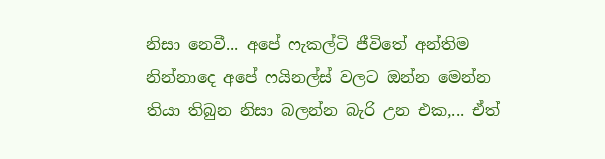නිසා නෙවී... අපේ ෆැකල්ටි ජීවිතේ අන්තිම නින්නාදෙ අපේ ෆයිනල්ස් වලට ඔන්න මෙන්න තියා තිබුන නිසා බලන්න බැරි උන එක,... ඒත්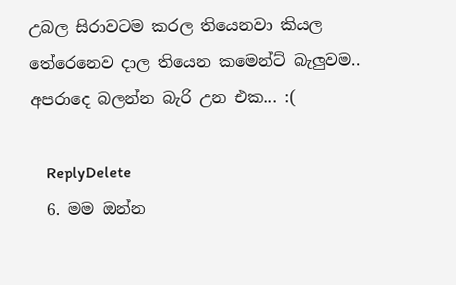උබල සිරාවටම කරල තියෙනවා කියල තේරෙනෙව දාල තියෙන කමෙන්ට් බැලුවම.. අපරාදෙ බලන්න බැරි උන එක... :(

    ReplyDelete
  6. මම ඔන්න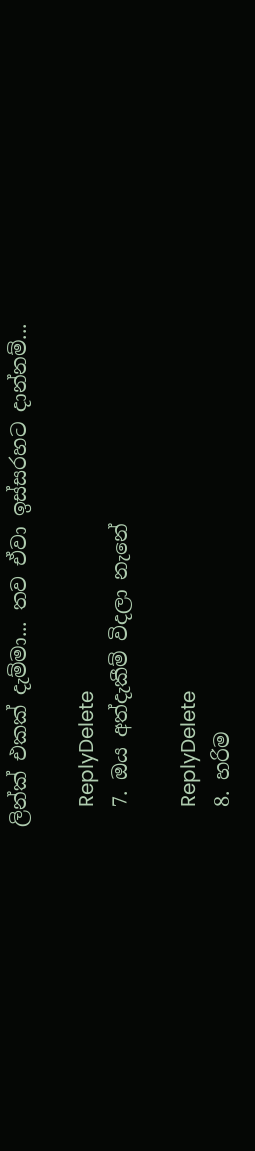ලින්ක් එකක් දැම්මා... තව ඒවා ඉස්සරහට දාන්නම්...

    ReplyDelete
  7. ඔය අත්දැකීම් විදලා නැනේ

    ReplyDelete
  8. හරිම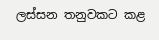ලස්සන තනුවකට කළ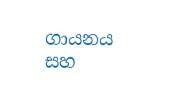ගායනය සහ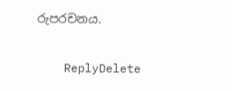රුපරචනය.

    ReplyDelete